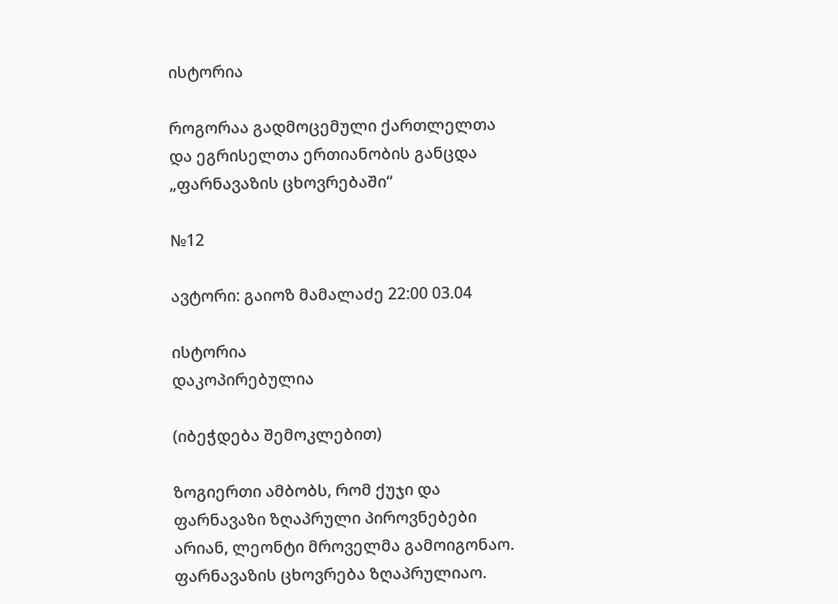ისტორია

როგორაა გადმოცემული ქართლელთა და ეგრისელთა ერთიანობის განცდა „ფარნავაზის ცხოვრებაში“

№12

ავტორი: გაიოზ მამალაძე 22:00 03.04

ისტორია
დაკოპირებულია

(იბეჭდება შემოკლებით)

ზოგიერთი ამბობს, რომ ქუჯი და ფარნავაზი ზღაპრული პიროვნებები არიან, ლეონტი მროველმა გამოიგონაო. ფარნავაზის ცხოვრება ზღაპრულიაო.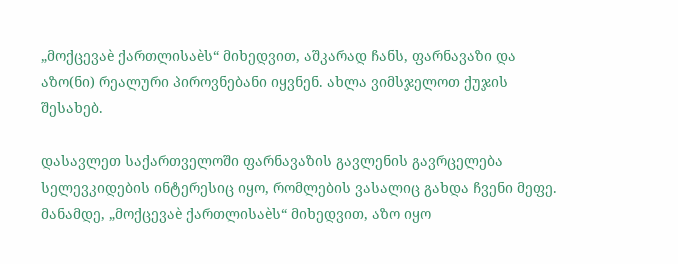„მოქცევაè ქართლისაèს“ მიხედვით, აშკარად ჩანს, ფარნავაზი და აზო(ნი) რეალური პიროვნებანი იყვნენ. ახლა ვიმსჯელოთ ქუჯის შესახებ.

დასავლეთ საქართველოში ფარნავაზის გავლენის გავრცელება სელევკიდების ინტერესიც იყო, რომლების ვასალიც გახდა ჩვენი მეფე. მანამდე, „მოქცევაè ქართლისაèს“ მიხედვით, აზო იყო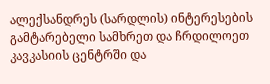ალექსანდრეს (სარდლის) ინტერესების გამტარებელი სამხრეთ და ჩრდილოეთ კავკასიის ცენტრში და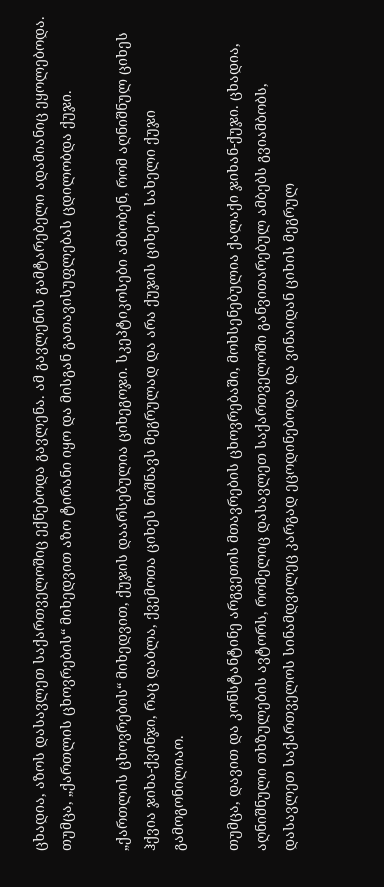ცხადია, აზოს დასავლეთ საქართველოშიც ექნებოდა გავლენა. ამ გავლენის გამტარებელი ადამიანიც ეყოლებოდა. თუმცა, „ქართლის ცხოვრების“ მიხედვით აზო ტირანი იყო და მისგან გათავისუფლებას ცდილობდა ქუჯი.

„ქართლის ცხოვრების“ მიხედვით, ქუჯის დაარსებულია ციხეგოჯი. სკეპტიკოსები ამბობენ, რომ აღნიშნულ ციხეს ჰქვია ჯიხა-ქვინჯი, რაც დაბლა, ქვემოთა ციხეს ნიშნავს მეგრულად და არა ქუჯის ციხეო. სახელი ქუჯი გამოგონილიაო.

თუმცა, დავით და კონსტანტინე არგვეთის მთავრების ცხოვრებაში, მოხსენებულია ქალაქი ჯიხან-ქუჯი. ცხადია, აღნიშნული თხზულების ავტორს, რომელიც დასავლეთ საქართველოში განვითარებულ ამბებს გვიამბობს, დასავლეთ საქართველოს სინამდვილეც კარგად ეცოდინებოდა და ვინაიდან ციხის მეგრულ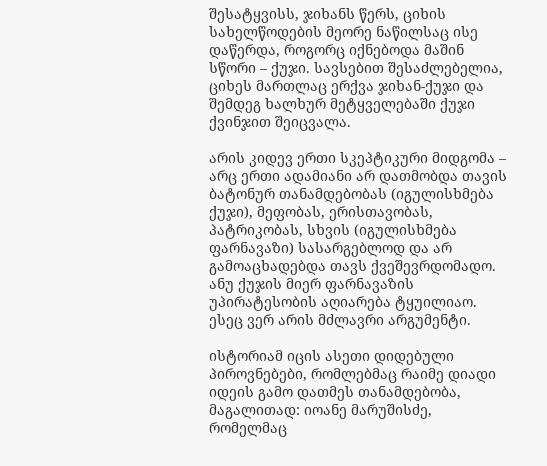შესატყვისს, ჯიხანს წერს, ციხის სახელწოდების მეორე ნაწილსაც ისე დაწერდა, როგორც იქნებოდა მაშინ სწორი – ქუჯი. სავსებით შესაძლებელია, ციხეს მართლაც ერქვა ჯიხან-ქუჯი და შემდეგ ხალხურ მეტყველებაში ქუჯი ქვინჯით შეიცვალა.

არის კიდევ ერთი სკეპტიკური მიდგომა – არც ერთი ადამიანი არ დათმობდა თავის ბატონურ თანამდებობას (იგულისხმება ქუჯი), მეფობას, ერისთავობას, პატრიკობას, სხვის (იგულისხმება ფარნავაზი) სასარგებლოდ და არ გამოაცხადებდა თავს ქვეშევრდომადო. ანუ ქუჯის მიერ ფარნავაზის უპირატესობის აღიარება ტყუილიაო. ესეც ვერ არის მძლავრი არგუმენტი.

ისტორიამ იცის ასეთი დიდებული პიროვნებები, რომლებმაც რაიმე დიადი იდეის გამო დათმეს თანამდებობა, მაგალითად: იოანე მარუშისძე, რომელმაც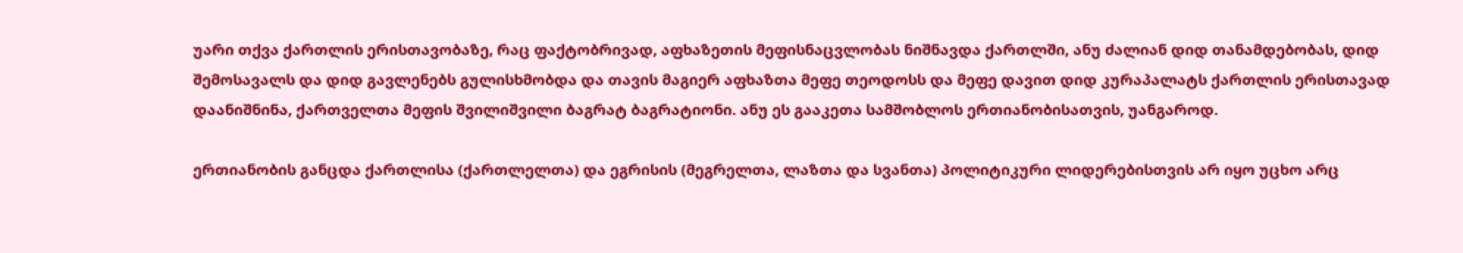უარი თქვა ქართლის ერისთავობაზე, რაც ფაქტობრივად, აფხაზეთის მეფისნაცვლობას ნიშნავდა ქართლში, ანუ ძალიან დიდ თანამდებობას, დიდ შემოსავალს და დიდ გავლენებს გულისხმობდა და თავის მაგიერ აფხაზთა მეფე თეოდოსს და მეფე დავით დიდ კურაპალატს ქართლის ერისთავად დაანიშნინა, ქართველთა მეფის შვილიშვილი ბაგრატ ბაგრატიონი. ანუ ეს გააკეთა სამშობლოს ერთიანობისათვის, უანგაროდ.

ერთიანობის განცდა ქართლისა (ქართლელთა) და ეგრისის (მეგრელთა, ლაზთა და სვანთა) პოლიტიკური ლიდერებისთვის არ იყო უცხო არც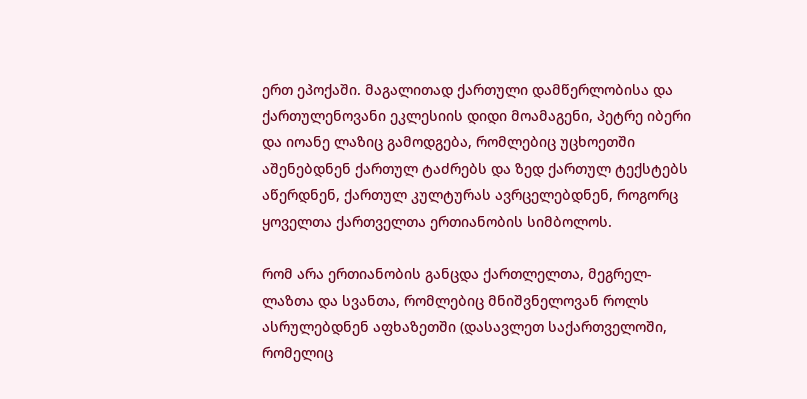ერთ ეპოქაში. მაგალითად ქართული დამწერლობისა და ქართულენოვანი ეკლესიის დიდი მოამაგენი, პეტრე იბერი და იოანე ლაზიც გამოდგება, რომლებიც უცხოეთში აშენებდნენ ქართულ ტაძრებს და ზედ ქართულ ტექსტებს აწერდნენ, ქართულ კულტურას ავრცელებდნენ, როგორც ყოველთა ქართველთა ერთიანობის სიმბოლოს.

რომ არა ერთიანობის განცდა ქართლელთა, მეგრელ-ლაზთა და სვანთა, რომლებიც მნიშვნელოვან როლს ასრულებდნენ აფხაზეთში (დასავლეთ საქართველოში, რომელიც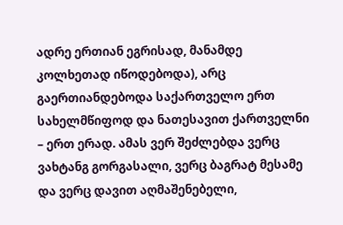ადრე ერთიან ეგრისად, მანამდე კოლხეთად იწოდებოდა), არც გაერთიანდებოდა საქართველო ერთ სახელმწიფოდ და ნათესავით ქართველნი – ერთ ერად. ამას ვერ შეძლებდა ვერც ვახტანგ გორგასალი, ვერც ბაგრატ მესამე და ვერც დავით აღმაშენებელი,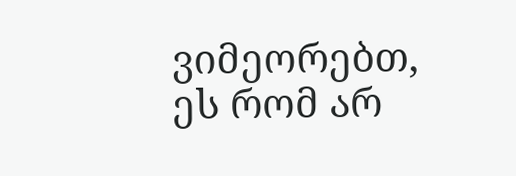ვიმეორებთ, ეს რომ არ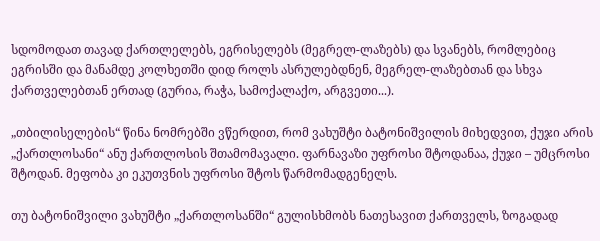სდომოდათ თავად ქართლელებს, ეგრისელებს (მეგრელ-ლაზებს) და სვანებს, რომლებიც ეგრისში და მანამდე კოლხეთში დიდ როლს ასრულებდნენ, მეგრელ-ლაზებთან და სხვა ქართველებთან ერთად (გურია, რაჭა, სამოქალაქო, არგვეთი...).

„თბილისელების“ წინა ნომრებში ვწერდით, რომ ვახუშტი ბატონიშვილის მიხედვით, ქუჯი არის „ქართლოსანი“ ანუ ქართლოსის შთამომავალი. ფარნავაზი უფროსი შტოდანაა, ქუჯი – უმცროსი შტოდან. მეფობა კი ეკუთვნის უფროსი შტოს წარმომადგენელს.

თუ ბატონიშვილი ვახუშტი „ქართლოსანში“ გულისხმობს ნათესავით ქართველს, ზოგადად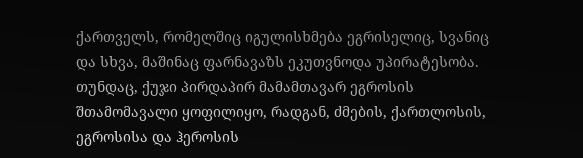ქართველს, რომელშიც იგულისხმება ეგრისელიც, სვანიც და სხვა, მაშინაც ფარნავაზს ეკუთვნოდა უპირატესობა. თუნდაც, ქუჯი პირდაპირ მამამთავარ ეგროსის შთამომავალი ყოფილიყო, რადგან, ძმების, ქართლოსის, ეგროსისა და ჰეროსის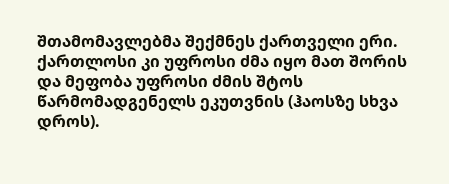შთამომავლებმა შექმნეს ქართველი ერი. ქართლოსი კი უფროსი ძმა იყო მათ შორის და მეფობა უფროსი ძმის შტოს წარმომადგენელს ეკუთვნის (ჰაოსზე სხვა დროს).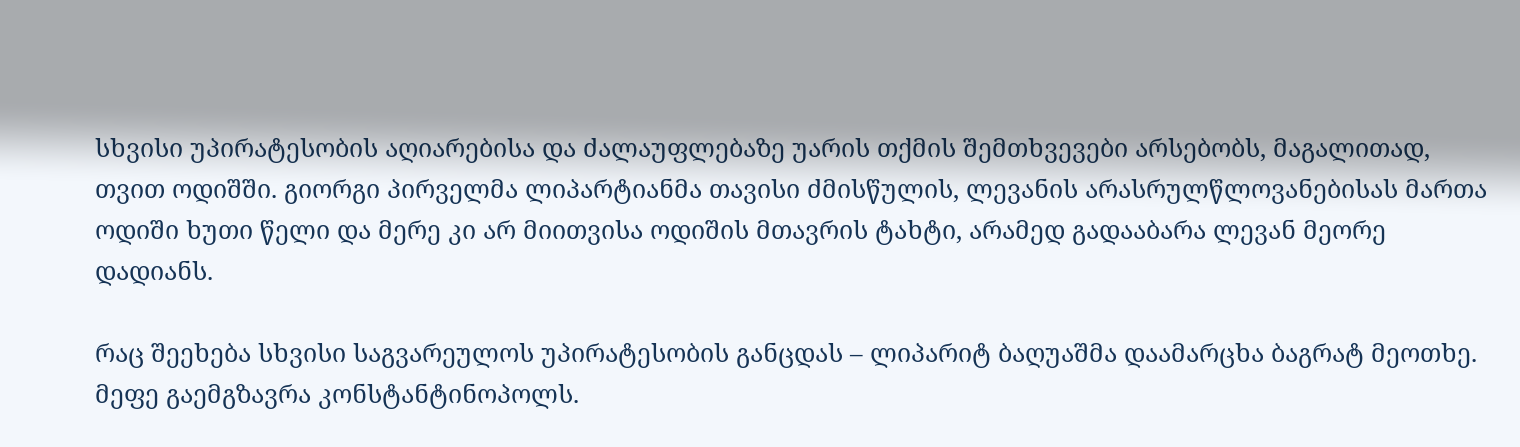სხვისი უპირატესობის აღიარებისა და ძალაუფლებაზე უარის თქმის შემთხვევები არსებობს, მაგალითად, თვით ოდიშში. გიორგი პირველმა ლიპარტიანმა თავისი ძმისწულის, ლევანის არასრულწლოვანებისას მართა ოდიში ხუთი წელი და მერე კი არ მიითვისა ოდიშის მთავრის ტახტი, არამედ გადააბარა ლევან მეორე დადიანს.

რაც შეეხება სხვისი საგვარეულოს უპირატესობის განცდას – ლიპარიტ ბაღუაშმა დაამარცხა ბაგრატ მეოთხე. მეფე გაემგზავრა კონსტანტინოპოლს.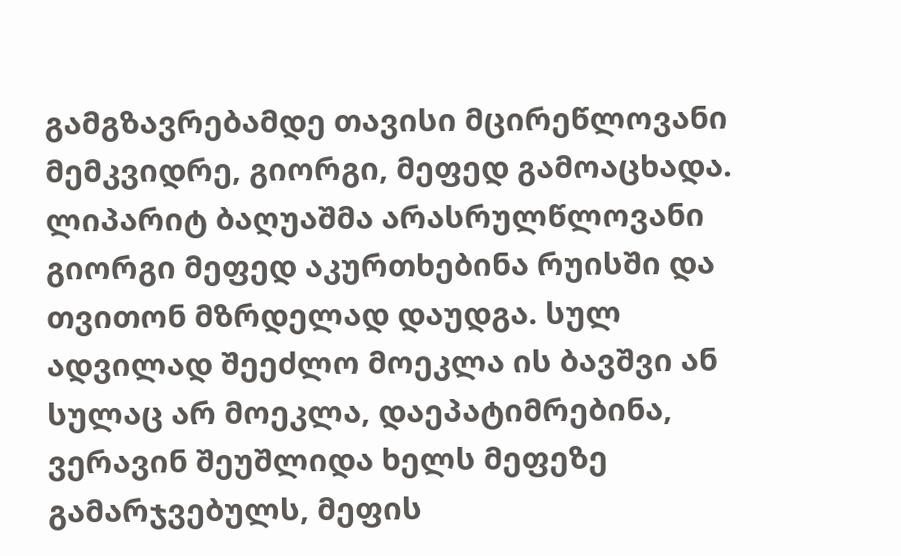გამგზავრებამდე თავისი მცირეწლოვანი მემკვიდრე, გიორგი, მეფედ გამოაცხადა. ლიპარიტ ბაღუაშმა არასრულწლოვანი გიორგი მეფედ აკურთხებინა რუისში და თვითონ მზრდელად დაუდგა. სულ ადვილად შეეძლო მოეკლა ის ბავშვი ან სულაც არ მოეკლა, დაეპატიმრებინა, ვერავინ შეუშლიდა ხელს მეფეზე გამარჯვებულს, მეფის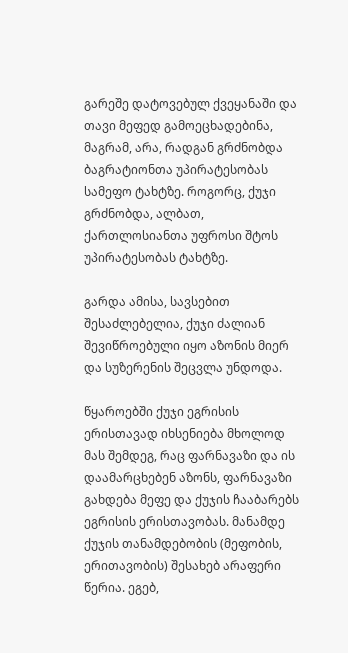გარეშე დატოვებულ ქვეყანაში და თავი მეფედ გამოეცხადებინა, მაგრამ, არა, რადგან გრძნობდა ბაგრატიონთა უპირატესობას სამეფო ტახტზე. როგორც, ქუჯი გრძნობდა, ალბათ, ქართლოსიანთა უფროსი შტოს უპირატესობას ტახტზე.

გარდა ამისა, სავსებით შესაძლებელია, ქუჯი ძალიან შევიწროებული იყო აზონის მიერ და სუზერენის შეცვლა უნდოდა.

წყაროებში ქუჯი ეგრისის ერისთავად იხსენიება მხოლოდ მას შემდეგ, რაც ფარნავაზი და ის დაამარცხებენ აზონს, ფარნავაზი გახდება მეფე და ქუჯის ჩააბარებს ეგრისის ერისთავობას. მანამდე ქუჯის თანამდებობის (მეფობის, ერითავობის) შესახებ არაფერი წერია. ეგებ,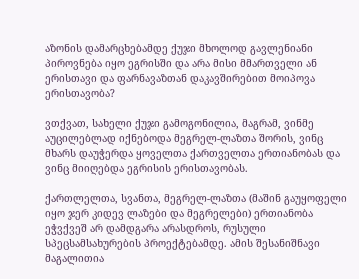აზონის დამარცხებამდე ქუჯი მხოლოდ გავლენიანი პიროვნება იყო ეგრისში და არა მისი მმართველი ან ერისთავი და ფარნავაზთან დაკავშირებით მოიპოვა ერისთავობა?

ვთქვათ, სახელი ქუჯი გამოგონილია, მაგრამ, ვინმე აუცილებლად იქნებოდა მეგრელ-ლაზთა შორის, ვინც მხარს დაუჭერდა ყოველთა ქართველთა ერთიანობას და ვინც მიიღებდა ეგრისის ერისთავობას.

ქართლელთა, სვანთა, მეგრელ-ლაზთა (მაშინ გაუყოფელი იყო ჯერ კიდევ ლაზები და მეგრელები) ერთიანობა ეჭვქვეშ არ დამდგარა არასდროს, რუსული სპეცსამსახურების პროექტებამდე. ამის შესანიშნავი მაგალითია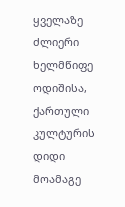ყველაზე ძლიერი ხელმწიფე ოდიშისა, ქართული კულტურის დიდი მოამაგე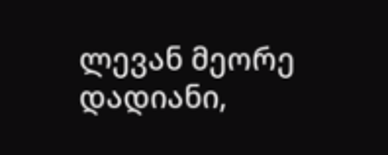ლევან მეორე დადიანი,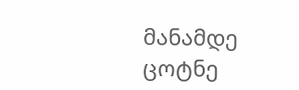მანამდე ცოტნე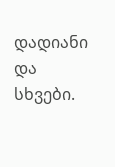დადიანი და სხვები.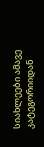სიახლეები ამავე კატეგორიიდან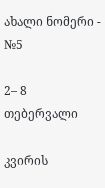ახალი ნომერი - №5

2– 8 თებერვალი

კვირის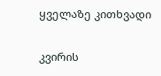ყველაზე კითხვადი

კვირის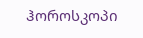ჰოროსკოპი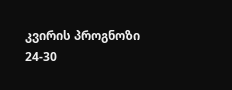კვირის პროგნოზი  24-30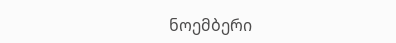ნოემბერი